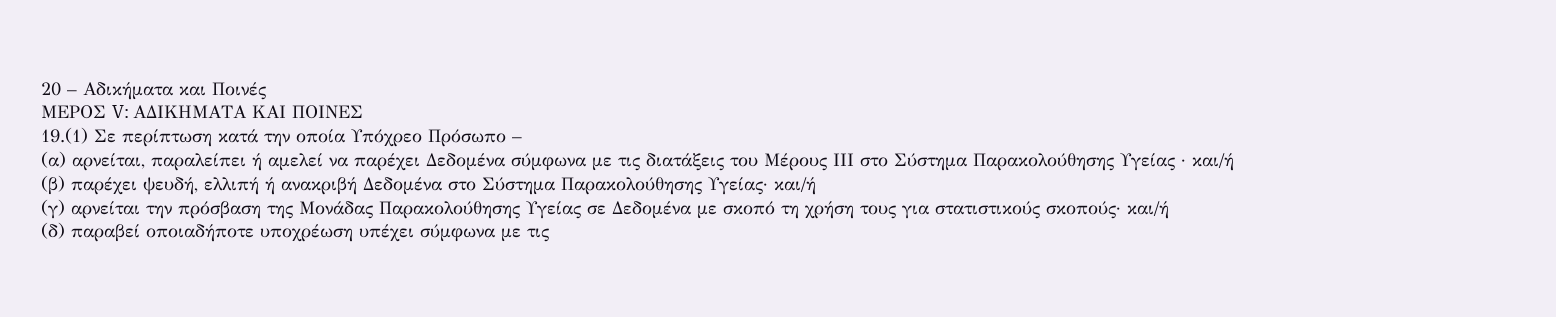20 – Αδικήματα και Ποινές
ΜΕΡΟΣ V: ΑΔΙΚΗΜΑΤΑ ΚΑΙ ΠΟΙΝΕΣ
19.(1) Σε περίπτωση κατά την οποία Υπόχρεο Πρόσωπο –
(α) αρνείται, παραλείπει ή αμελεί να παρέχει Δεδομένα σύμφωνα με τις διατάξεις του Μέρους ΙΙΙ στο Σύστημα Παρακολούθησης Υγείας · και/ή
(β) παρέχει ψευδή, ελλιπή ή ανακριβή Δεδομένα στο Σύστημα Παρακολούθησης Υγείας· και/ή
(γ) αρνείται την πρόσβαση της Μονάδας Παρακολούθησης Υγείας σε Δεδομένα με σκοπό τη χρήση τους για στατιστικούς σκοπούς· και/ή
(δ) παραβεί οποιαδήποτε υποχρέωση υπέχει σύμφωνα με τις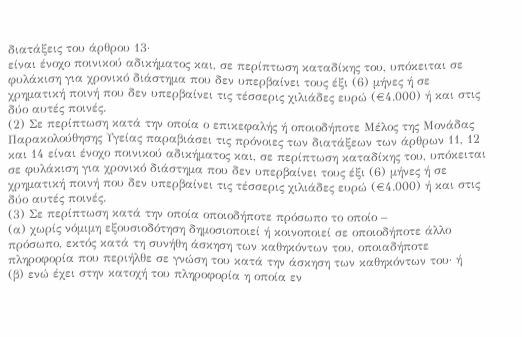διατάξεις του άρθρου 13·
είναι ένοχο ποινικού αδικήματος και, σε περίπτωση καταδίκης του, υπόκειται σε φυλάκιση για χρονικό διάστημα που δεν υπερβαίνει τους έξι (6) μήνες ή σε χρηματική ποινή που δεν υπερβαίνει τις τέσσερις χιλιάδες ευρώ (€4.000) ή και στις δύο αυτές ποινές.
(2) Σε περίπτωση κατά την οποία ο επικεφαλής ή οποιοδήποτε Μέλος της Μονάδας Παρακολούθησης Υγείας παραβιάσει τις πρόνοιες των διατάξεων των άρθρων 11, 12 και 14 είναι ένοχο ποινικού αδικήματος και, σε περίπτωση καταδίκης του, υπόκειται σε φυλάκιση για χρονικό διάστημα που δεν υπερβαίνει τους έξι (6) μήνες ή σε χρηματική ποινή που δεν υπερβαίνει τις τέσσερις χιλιάδες ευρώ (€4.000) ή και στις δύο αυτές ποινές.
(3) Σε περίπτωση κατά την οποία οποιοδήποτε πρόσωπο το οποίο –
(α) χωρίς νόμιμη εξουσιοδότηση δημοσιοποιεί ή κοινοποιεί σε οποιοδήποτε άλλο πρόσωπο, εκτός κατά τη συνήθη άσκηση των καθηκόντων του, οποιαδήποτε πληροφορία που περιήλθε σε γνώση του κατά την άσκηση των καθηκόντων του· ή
(β) ενώ έχει στην κατοχή του πληροφορία η οποία εν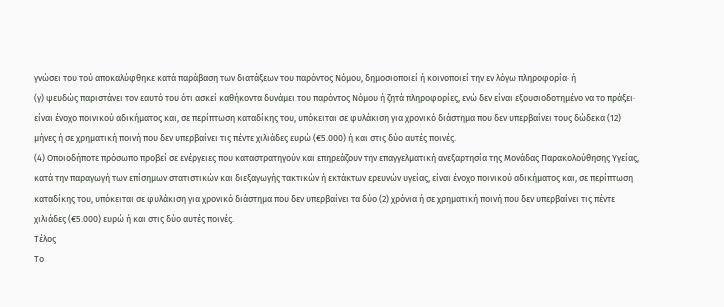γνώσει του τού αποκαλύφθηκε κατά παράβαση των διατάξεων του παρόντος Νόμου, δημοσιοποιεί ή κοινοποιεί την εν λόγω πληροφορία· ή
(γ) ψευδώς παριστάνει τον εαυτό του ότι ασκεί καθήκοντα δυνάμει του παρόντος Νόμου ή ζητά πληροφορίες, ενώ δεν είναι εξουσιοδοτημένο να το πράξει·
είναι ένοχο ποινικού αδικήματος και, σε περίπτωση καταδίκης του, υπόκειται σε φυλάκιση για χρονικό διάστημα που δεν υπερβαίνει τους δώδεκα (12) μήνες ή σε χρηματική ποινή που δεν υπερβαίνει τις πέντε χιλιάδες ευρώ (€5.000) ή και στις δύο αυτές ποινές.
(4) Οποιοδήποτε πρόσωπο προβεί σε ενέργειες που καταστρατηγούν και επηρεάζουν την επαγγελματική ανεξαρτησία της Μονάδας Παρακολούθησης Υγείας, κατά την παραγωγή των επίσημων στατιστικών και διεξαγωγής τακτικών ή εκτάκτων ερευνών υγείας, είναι ένοχο ποινικού αδικήματος και, σε περίπτωση καταδίκης του, υπόκειται σε φυλάκιση για χρονικό διάστημα που δεν υπερβαίνει τα δύο (2) χρόνια ή σε χρηματική ποινή που δεν υπερβαίνει τις πέντε χιλιάδες (€5.000) ευρώ ή και στις δύο αυτές ποινές.
Τέλος
Το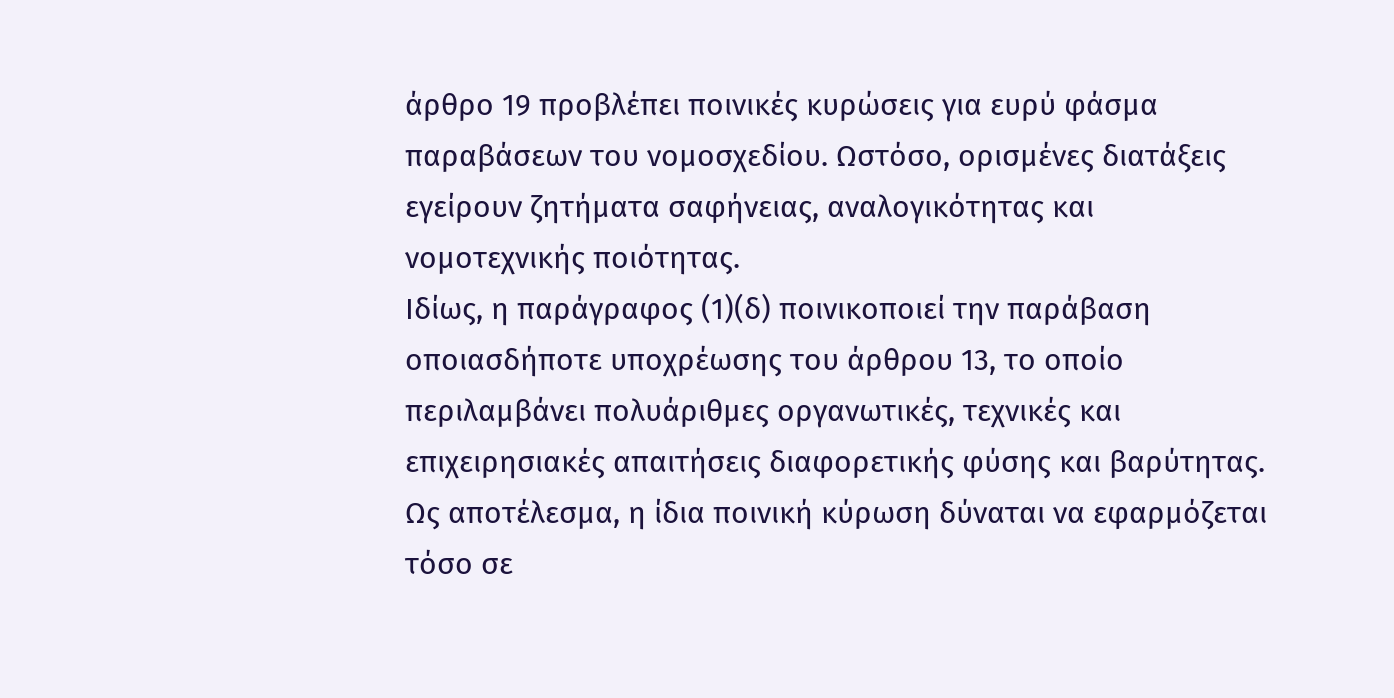άρθρο 19 προβλέπει ποινικές κυρώσεις για ευρύ φάσμα παραβάσεων του νομοσχεδίου. Ωστόσο, ορισμένες διατάξεις εγείρουν ζητήματα σαφήνειας, αναλογικότητας και νομοτεχνικής ποιότητας.
Ιδίως, η παράγραφος (1)(δ) ποινικοποιεί την παράβαση οποιασδήποτε υποχρέωσης του άρθρου 13, το οποίο περιλαμβάνει πολυάριθμες οργανωτικές, τεχνικές και επιχειρησιακές απαιτήσεις διαφορετικής φύσης και βαρύτητας. Ως αποτέλεσμα, η ίδια ποινική κύρωση δύναται να εφαρμόζεται τόσο σε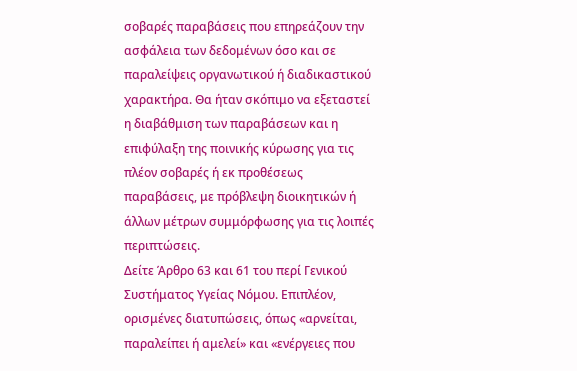σοβαρές παραβάσεις που επηρεάζουν την ασφάλεια των δεδομένων όσο και σε παραλείψεις οργανωτικού ή διαδικαστικού χαρακτήρα. Θα ήταν σκόπιμο να εξεταστεί η διαβάθμιση των παραβάσεων και η επιφύλαξη της ποινικής κύρωσης για τις πλέον σοβαρές ή εκ προθέσεως παραβάσεις, με πρόβλεψη διοικητικών ή άλλων μέτρων συμμόρφωσης για τις λοιπές περιπτώσεις.
Δείτε Άρθρο 63 και 61 του περί Γενικού Συστήματος Υγείας Νόμου. Επιπλέον, ορισμένες διατυπώσεις, όπως «αρνείται, παραλείπει ή αμελεί» και «ενέργειες που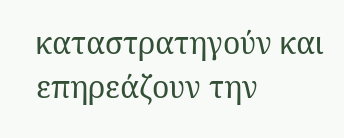καταστρατηγούν και επηρεάζουν την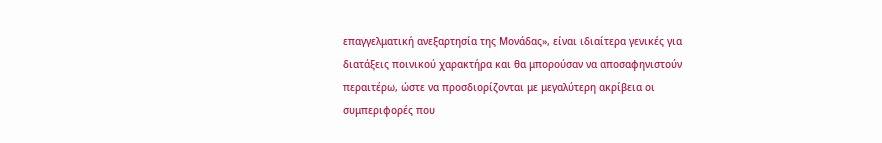επαγγελματική ανεξαρτησία της Μονάδας», είναι ιδιαίτερα γενικές για διατάξεις ποινικού χαρακτήρα και θα μπορούσαν να αποσαφηνιστούν περαιτέρω, ώστε να προσδιορίζονται με μεγαλύτερη ακρίβεια οι συμπεριφορές που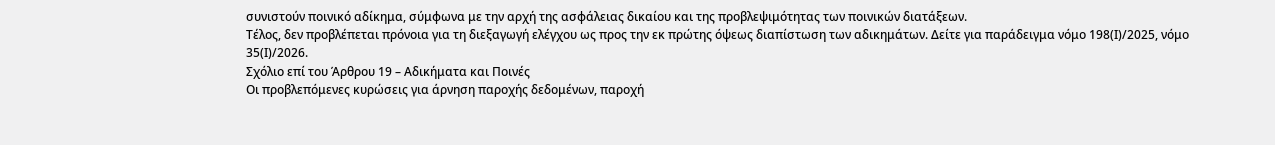συνιστούν ποινικό αδίκημα, σύμφωνα με την αρχή της ασφάλειας δικαίου και της προβλεψιμότητας των ποινικών διατάξεων.
Τέλος, δεν προβλέπεται πρόνοια για τη διεξαγωγή ελέγχου ως προς την εκ πρώτης όψεως διαπίστωση των αδικημάτων. Δείτε για παράδειγμα νόμο 198(Ι)/2025, νόμο 35(Ι)/2026.
Σχόλιο επί του Άρθρου 19 – Αδικήματα και Ποινές
Οι προβλεπόμενες κυρώσεις για άρνηση παροχής δεδομένων, παροχή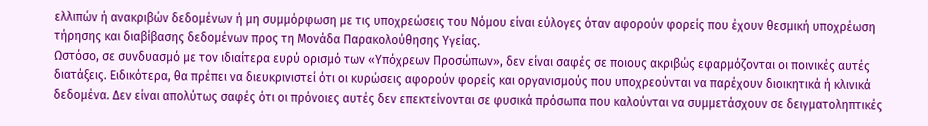ελλιπών ή ανακριβών δεδομένων ή μη συμμόρφωση με τις υποχρεώσεις του Νόμου είναι εύλογες όταν αφορούν φορείς που έχουν θεσμική υποχρέωση τήρησης και διαβίβασης δεδομένων προς τη Μονάδα Παρακολούθησης Υγείας.
Ωστόσο, σε συνδυασμό με τον ιδιαίτερα ευρύ ορισμό των «Υπόχρεων Προσώπων», δεν είναι σαφές σε ποιους ακριβώς εφαρμόζονται οι ποινικές αυτές διατάξεις. Ειδικότερα, θα πρέπει να διευκρινιστεί ότι οι κυρώσεις αφορούν φορείς και οργανισμούς που υποχρεούνται να παρέχουν διοικητικά ή κλινικά δεδομένα. Δεν είναι απολύτως σαφές ότι οι πρόνοιες αυτές δεν επεκτείνονται σε φυσικά πρόσωπα που καλούνται να συμμετάσχουν σε δειγματοληπτικές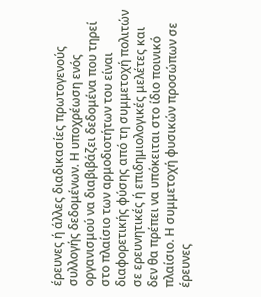έρευνες ή άλλες διαδικασίες πρωτογενούς συλλογής δεδομένων. Η υποχρέωση ενός οργανισμού να διαβιβάζει δεδομένα που τηρεί στο πλαίσιο των αρμοδιοτήτων του είναι διαφορετικής φύσης από τη συμμετοχή πολιτών σε ερευνητικές ή επιδημιολογικές μελέτες και δεν θα πρέπει να υπόκειται στο ίδιο ποινικό πλαίσιο. Η συμμετοχή φυσικών προσώπων σε έρευνες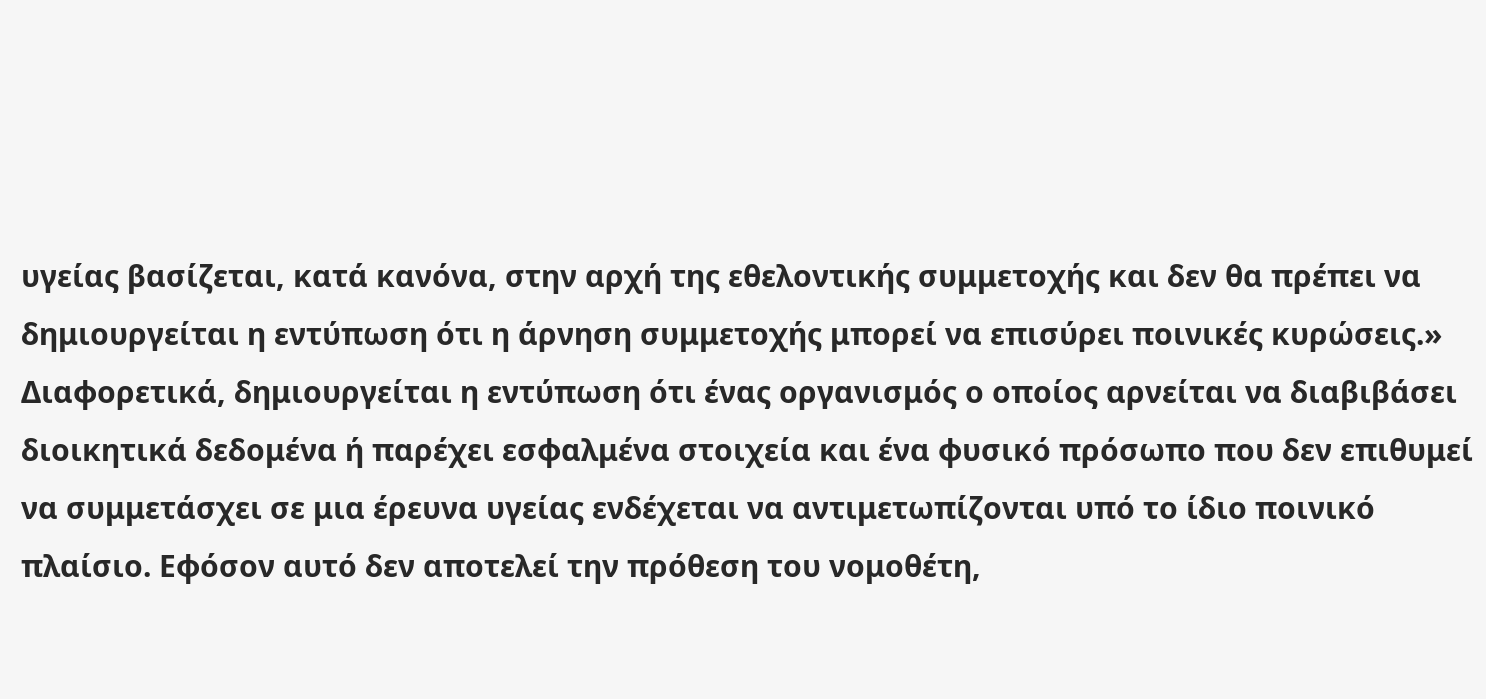υγείας βασίζεται, κατά κανόνα, στην αρχή της εθελοντικής συμμετοχής και δεν θα πρέπει να δημιουργείται η εντύπωση ότι η άρνηση συμμετοχής μπορεί να επισύρει ποινικές κυρώσεις.»
Διαφορετικά, δημιουργείται η εντύπωση ότι ένας οργανισμός ο οποίος αρνείται να διαβιβάσει διοικητικά δεδομένα ή παρέχει εσφαλμένα στοιχεία και ένα φυσικό πρόσωπο που δεν επιθυμεί να συμμετάσχει σε μια έρευνα υγείας ενδέχεται να αντιμετωπίζονται υπό το ίδιο ποινικό πλαίσιο. Εφόσον αυτό δεν αποτελεί την πρόθεση του νομοθέτη,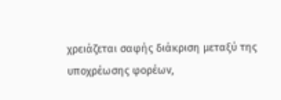χρειάζεται σαφής διάκριση μεταξύ της υποχρέωσης φορέων,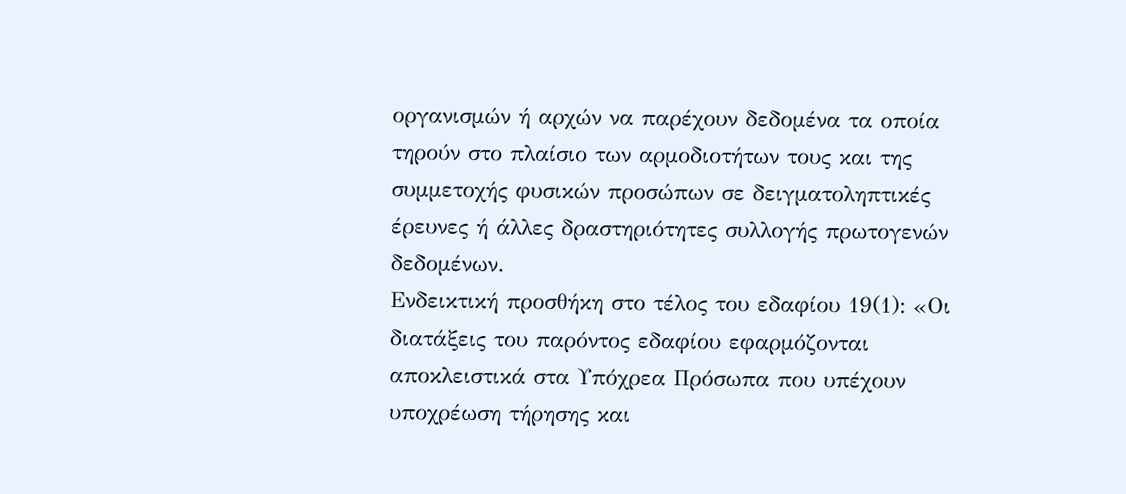οργανισμών ή αρχών να παρέχουν δεδομένα τα οποία τηρούν στο πλαίσιο των αρμοδιοτήτων τους και της συμμετοχής φυσικών προσώπων σε δειγματοληπτικές έρευνες ή άλλες δραστηριότητες συλλογής πρωτογενών δεδομένων.
Ενδεικτική προσθήκη στο τέλος του εδαφίου 19(1): «Οι διατάξεις του παρόντος εδαφίου εφαρμόζονται αποκλειστικά στα Υπόχρεα Πρόσωπα που υπέχουν υποχρέωση τήρησης και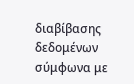διαβίβασης δεδομένων σύμφωνα με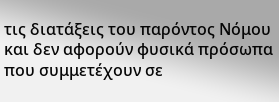τις διατάξεις του παρόντος Νόμου και δεν αφορούν φυσικά πρόσωπα που συμμετέχουν σε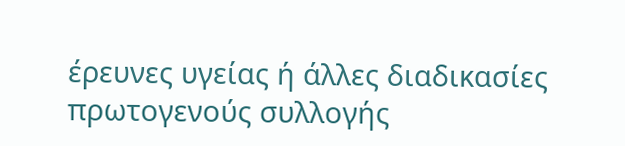έρευνες υγείας ή άλλες διαδικασίες πρωτογενούς συλλογής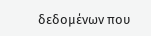δεδομένων που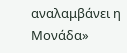αναλαμβάνει η Μονάδα»